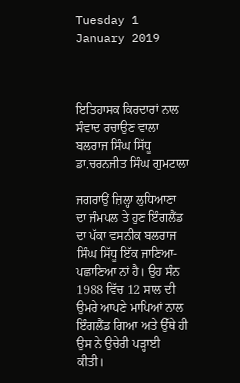Tuesday 1 January 2019



ਇਤਿਹਾਸਕ ਕਿਰਦਾਰਾਂ ਨਾਲ ਸੰਵਾਦ ਰਚਾਉਣ ਵਾਲਾ ਬਲਰਾਜ ਸਿੰਘ ਸਿੱਧੂ
ਡਾ.ਚਰਨਜੀਤ ਸਿੰਘ ਗੁਮਟਾਲਾ

ਜਗਰਾਉਂ ਜ਼ਿਲ੍ਹਾ ਲੁਧਿਆਣਾ ਦਾ ਜੰਮਪਲ ਤੇ ਹੁਣ ਇੰਗਲੈਂਡ ਦਾ ਪੱਕਾ ਵਸਨੀਕ ਬਲਰਾਜ ਸਿੰਘ ਸਿੱਧੂ ਇੱਕ ਜਾਣਿਆ-ਪਛਾਣਿਆ ਨਾਂ ਹੈ। ਉਹ ਸੰਨ 1988 ਵਿੱਚ 12 ਸਾਲ ਦੀ ਉਮਰੇ ਆਪਣੇ ਮਾਪਿਆਂ ਨਾਲ ਇੰਗਲੈਂਡ ਗਿਆ ਅਤੇ ਉੱਥੇ ਹੀ ਉਸ ਨੇ ਉਚੇਰੀ ਪੜ੍ਹਾਈ ਕੀਤੀ।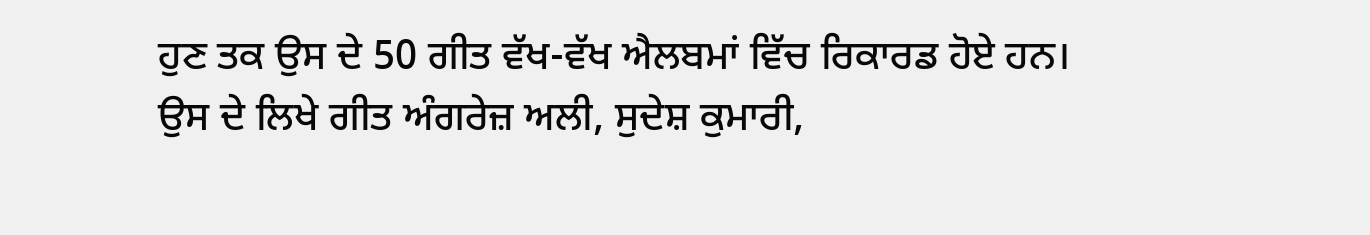ਹੁਣ ਤਕ ਉਸ ਦੇ 50 ਗੀਤ ਵੱਖ-ਵੱਖ ਐਲਬਮਾਂ ਵਿੱਚ ਰਿਕਾਰਡ ਹੋਏ ਹਨ। ਉਸ ਦੇ ਲਿਖੇ ਗੀਤ ਅੰਗਰੇਜ਼ ਅਲੀ, ਸੁਦੇਸ਼ ਕੁਮਾਰੀ,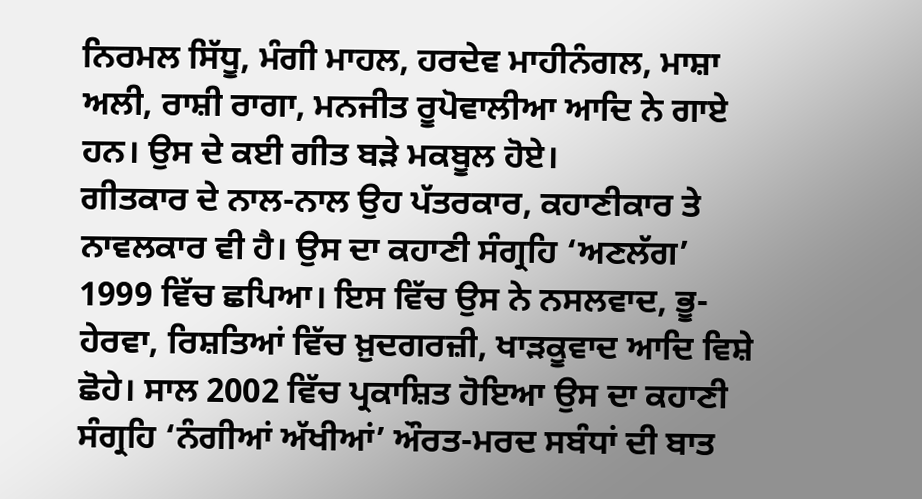ਨਿਰਮਲ ਸਿੱਧੂ, ਮੰਗੀ ਮਾਹਲ, ਹਰਦੇਵ ਮਾਹੀਨੰਗਲ, ਮਾਸ਼ਾ ਅਲੀ, ਰਾਸ਼ੀ ਰਾਗਾ, ਮਨਜੀਤ ਰੂਪੋਵਾਲੀਆ ਆਦਿ ਨੇ ਗਾਏ ਹਨ। ਉਸ ਦੇ ਕਈ ਗੀਤ ਬੜੇ ਮਕਬੂਲ ਹੋਏ।
ਗੀਤਕਾਰ ਦੇ ਨਾਲ-ਨਾਲ ਉਹ ਪੱਤਰਕਾਰ, ਕਹਾਣੀਕਾਰ ਤੇ ਨਾਵਲਕਾਰ ਵੀ ਹੈ। ਉਸ ਦਾ ਕਹਾਣੀ ਸੰਗ੍ਰਹਿ ‘ਅਣਲੱਗ’ 1999 ਵਿੱਚ ਛਪਿਆ। ਇਸ ਵਿੱਚ ਉਸ ਨੇ ਨਸਲਵਾਦ, ਭੂ-ਹੇਰਵਾ, ਰਿਸ਼ਤਿਆਂ ਵਿੱਚ ਖ਼ੁਦਗਰਜ਼ੀ, ਖਾੜਕੂਵਾਦ ਆਦਿ ਵਿਸ਼ੇ ਛੋਹੇ। ਸਾਲ 2002 ਵਿੱਚ ਪ੍ਰਕਾਸ਼ਿਤ ਹੋਇਆ ਉਸ ਦਾ ਕਹਾਣੀ ਸੰਗ੍ਰਹਿ ‘ਨੰਗੀਆਂ ਅੱਖੀਆਂ’ ਔਰਤ-ਮਰਦ ਸਬੰਧਾਂ ਦੀ ਬਾਤ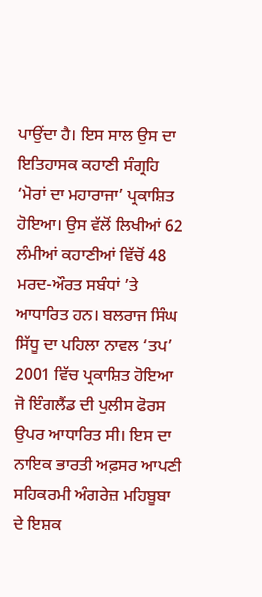ਪਾਉਂਦਾ ਹੈ। ਇਸ ਸਾਲ ਉਸ ਦਾ ਇਤਿਹਾਸਕ ਕਹਾਣੀ ਸੰਗ੍ਰਹਿ ‘ਮੋਰਾਂ ਦਾ ਮਹਾਰਾਜਾ’ ਪ੍ਰਕਾਸ਼ਿਤ ਹੋਇਆ। ਉਸ ਵੱਲੋਂ ਲਿਖੀਆਂ 62 ਲੰਮੀਆਂ ਕਹਾਣੀਆਂ ਵਿੱਚੋਂ 48 ਮਰਦ-ਔਰਤ ਸਬੰਧਾਂ ’ਤੇ ਆਧਾਰਿਤ ਹਨ। ਬਲਰਾਜ ਸਿੰਘ ਸਿੱਧੂ ਦਾ ਪਹਿਲਾ ਨਾਵਲ ‘ਤਪ’ 2001 ਵਿੱਚ ਪ੍ਰਕਾਸ਼ਿਤ ਹੋਇਆ ਜੋ ਇੰਗਲੈਂਡ ਦੀ ਪੁਲੀਸ ਫੋਰਸ ਉਪਰ ਆਧਾਰਿਤ ਸੀ। ਇਸ ਦਾ ਨਾਇਕ ਭਾਰਤੀ ਅਫ਼ਸਰ ਆਪਣੀ ਸਹਿਕਰਮੀ ਅੰਗਰੇਜ਼ ਮਹਿਬੂਬਾ ਦੇ ਇਸ਼ਕ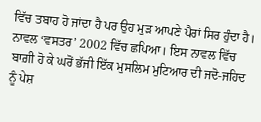ਵਿੱਚ ਤਬਾਹ ਹੋ ਜਾਂਦਾ ਹੈ ਪਰ ਉਹ ਮੁੜ ਆਪਣੇ ਪੈਰਾਂ ਸਿਰ ਹੁੰਦਾ ਹੈ। ਨਾਵਲ ‘ਵਸਤਰ’ 2002 ਵਿੱਚ ਛਪਿਆ। ਇਸ ਨਾਵਲ ਵਿੱਚ ਬਾਗ਼ੀ ਹੋ ਕੇ ਘਰੋਂ ਭੱਜੀ ਇੱਕ ਮੁਸਲਿਮ ਮੁਟਿਆਰ ਦੀ ਜਦੋ-ਜਹਿਦ ਨੂੰ ਪੇਸ਼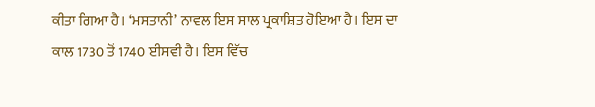ਕੀਤਾ ਗਿਆ ਹੈ। ‘ਮਸਤਾਨੀ’ ਨਾਵਲ ਇਸ ਸਾਲ ਪ੍ਰਕਾਸ਼ਿਤ ਹੋਇਆ ਹੈ। ਇਸ ਦਾ ਕਾਲ 1730 ਤੋਂ 1740 ਈਸਵੀ ਹੈ। ਇਸ ਵਿੱਚ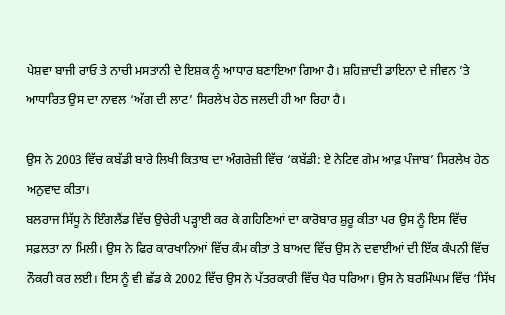ਪੇਸ਼ਵਾ ਬਾਜੀ ਰਾਓ ਤੇ ਨਾਚੀ ਮਸਤਾਨੀ ਦੇ ਇਸ਼ਕ ਨੂੰ ਆਧਾਰ ਬਣਾਇਆ ਗਿਆ ਹੈ। ਸ਼ਹਿਜ਼ਾਦੀ ਡਾਇਨਾ ਦੇ ਜੀਵਨ ’ਤੇ ਆਧਾਰਿਤ ਉਸ ਦਾ ਨਾਵਲ ‘ਅੱਗ ਦੀ ਲਾਟ’ ਸਿਰਲੇਖ ਹੇਠ ਜਲਦੀ ਹੀ ਆ ਰਿਹਾ ਹੈ।

ਉਸ ਨੇ 2003 ਵਿੱਚ ਕਬੱਡੀ ਬਾਰੇ ਲਿਖੀ ਕਿਤਾਬ ਦਾ ਅੰਗਰੇਜ਼ੀ ਵਿੱਚ ‘ਕਬੱਡੀ: ਏ ਨੇਟਿਵ ਗੇਮ ਆਫ਼ ਪੰਜਾਬ’ ਸਿਰਲੇਖ ਹੇਠ ਅਨੁਵਾਦ ਕੀਤਾ।
ਬਲਰਾਜ ਸਿੱਧੂ ਨੇ ਇੰਗਲੈਂਡ ਵਿੱਚ ਉਚੇਰੀ ਪੜ੍ਹਾਈ ਕਰ ਕੇ ਗਹਿਣਿਆਂ ਦਾ ਕਾਰੋਬਾਰ ਸ਼ੁਰੂ ਕੀਤਾ ਪਰ ਉਸ ਨੂੰ ਇਸ ਵਿੱਚ ਸਫ਼ਲਤਾ ਨਾ ਮਿਲੀ। ਉਸ ਨੇ ਫਿਰ ਕਾਰਖਾਨਿਆਂ ਵਿੱਚ ਕੰਮ ਕੀਤਾ ਤੇ ਬਾਅਦ ਵਿੱਚ ਉਸ ਨੇ ਦਵਾਈਆਂ ਦੀ ਇੱਕ ਕੰਪਨੀ ਵਿੱਚ ਨੌਕਰੀ ਕਰ ਲਈ। ਇਸ ਨੂੰ ਵੀ ਛੱਡ ਕੇ 2002 ਵਿੱਚ ਉਸ ਨੇ ਪੱਤਰਕਾਰੀ ਵਿੱਚ ਪੈਰ ਧਰਿਆ। ਉਸ ਨੇ ਬਰਮਿੰਘਮ ਵਿੱਚ ‘ਸਿੱਖ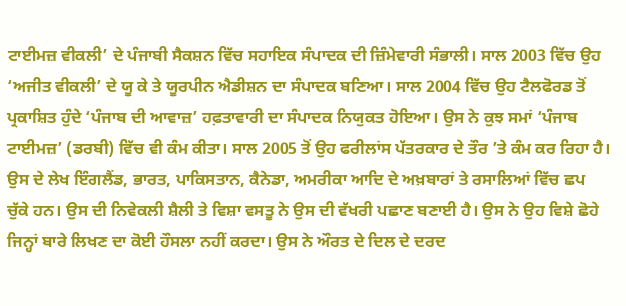ਟਾਈਮਜ਼ ਵੀਕਲੀ’ ਦੇ ਪੰਜਾਬੀ ਸੈਕਸ਼ਨ ਵਿੱਚ ਸਹਾਇਕ ਸੰਪਾਦਕ ਦੀ ਜ਼ਿੰਮੇਵਾਰੀ ਸੰਭਾਲੀ। ਸਾਲ 2003 ਵਿੱਚ ਉਹ ‘ਅਜੀਤ ਵੀਕਲੀ’ ਦੇ ਯੂ ਕੇ ਤੇ ਯੂਰਪੀਨ ਐਡੀਸ਼ਨ ਦਾ ਸੰਪਾਦਕ ਬਣਿਆ। ਸਾਲ 2004 ਵਿੱਚ ਉਹ ਟੈਲਫੋਰਡ ਤੋਂ ਪ੍ਰਕਾਸ਼ਿਤ ਹੁੰਦੇ ‘ਪੰਜਾਬ ਦੀ ਆਵਾਜ਼’ ਹਫ਼ਤਾਵਾਰੀ ਦਾ ਸੰਪਾਦਕ ਨਿਯੁਕਤ ਹੋਇਆ। ਉਸ ਨੇ ਕੁਝ ਸਮਾਂ ‘ਪੰਜਾਬ ਟਾਈਮਜ਼’ (ਡਰਬੀ) ਵਿੱਚ ਵੀ ਕੰਮ ਕੀਤਾ। ਸਾਲ 2005 ਤੋਂ ਉਹ ਫਰੀਲਾਂਸ ਪੱਤਰਕਾਰ ਦੇ ਤੌਰ ’ਤੇ ਕੰਮ ਕਰ ਰਿਹਾ ਹੈ। ਉਸ ਦੇ ਲੇਖ ਇੰਗਲੈਂਡ, ਭਾਰਤ, ਪਾਕਿਸਤਾਨ, ਕੈਨੇਡਾ, ਅਮਰੀਕਾ ਆਦਿ ਦੇ ਅਖ਼ਬਾਰਾਂ ਤੇ ਰਸਾਲਿਆਂ ਵਿੱਚ ਛਪ ਚੁੱਕੇ ਹਨ। ਉਸ ਦੀ ਨਿਵੇਕਲੀ ਸ਼ੈਲੀ ਤੇ ਵਿਸ਼ਾ ਵਸਤੂ ਨੇ ਉਸ ਦੀ ਵੱਖਰੀ ਪਛਾਣ ਬਣਾਈ ਹੈ। ਉਸ ਨੇ ਉਹ ਵਿਸ਼ੇ ਛੋਹੇ ਜਿਨ੍ਹਾਂ ਬਾਰੇ ਲਿਖਣ ਦਾ ਕੋਈ ਹੌਸਲਾ ਨਹੀਂ ਕਰਦਾ। ਉਸ ਨੇ ਔਰਤ ਦੇ ਦਿਲ ਦੇ ਦਰਦ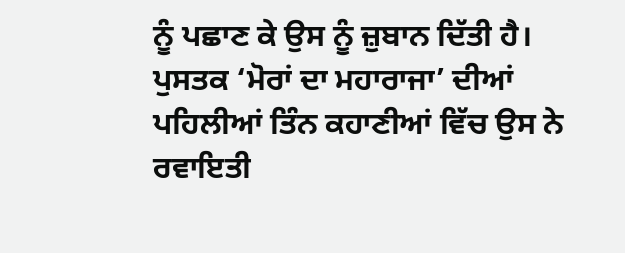ਨੂੰ ਪਛਾਣ ਕੇ ਉਸ ਨੂੰ ਜ਼ੁਬਾਨ ਦਿੱਤੀ ਹੈ। ਪੁਸਤਕ ‘ਮੋਰਾਂ ਦਾ ਮਹਾਰਾਜਾ’ ਦੀਆਂ ਪਹਿਲੀਆਂ ਤਿੰਨ ਕਹਾਣੀਆਂ ਵਿੱਚ ਉਸ ਨੇ ਰਵਾਇਤੀ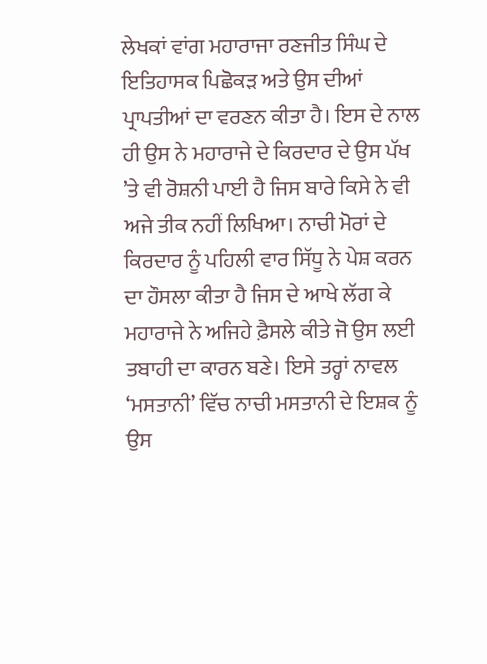ਲੇਖਕਾਂ ਵਾਂਗ ਮਹਾਰਾਜਾ ਰਣਜੀਤ ਸਿੰਘ ਦੇ ਇਤਿਹਾਸਕ ਪਿਛੋਕੜ ਅਤੇ ਉਸ ਦੀਆਂ ਪ੍ਰਾਪਤੀਆਂ ਦਾ ਵਰਣਨ ਕੀਤਾ ਹੈ। ਇਸ ਦੇ ਨਾਲ ਹੀ ਉਸ ਨੇ ਮਹਾਰਾਜੇ ਦੇ ਕਿਰਦਾਰ ਦੇ ਉਸ ਪੱਖ ’ਤੇ ਵੀ ਰੋਸ਼ਨੀ ਪਾਈ ਹੈ ਜਿਸ ਬਾਰੇ ਕਿਸੇ ਨੇ ਵੀ ਅਜੇ ਤੀਕ ਨਹੀਂ ਲਿਖਿਆ। ਨਾਚੀ ਮੋਰਾਂ ਦੇ ਕਿਰਦਾਰ ਨੂੰ ਪਹਿਲੀ ਵਾਰ ਸਿੱਧੂ ਨੇ ਪੇਸ਼ ਕਰਨ ਦਾ ਹੌਸਲਾ ਕੀਤਾ ਹੈ ਜਿਸ ਦੇ ਆਖੇ ਲੱਗ ਕੇ ਮਹਾਰਾਜੇ ਨੇ ਅਜਿਹੇ ਫ਼ੈਸਲੇ ਕੀਤੇ ਜੋ ਉਸ ਲਈ ਤਬਾਹੀ ਦਾ ਕਾਰਨ ਬਣੇ। ਇਸੇ ਤਰ੍ਹਾਂ ਨਾਵਲ ‘ਮਸਤਾਨੀ’ ਵਿੱਚ ਨਾਚੀ ਮਸਤਾਨੀ ਦੇ ਇਸ਼ਕ ਨੂੰ ਉਸ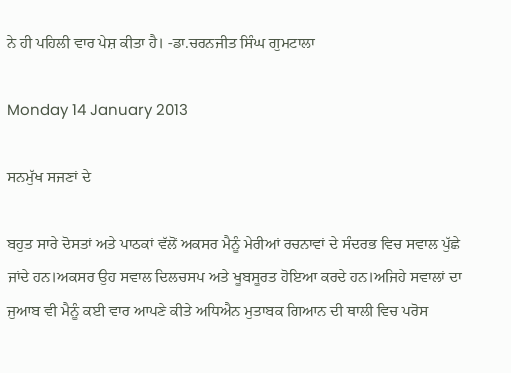ਨੇ ਹੀ ਪਹਿਲੀ ਵਾਰ ਪੇਸ਼ ਕੀਤਾ ਹੈ। -ਡਾ.ਚਰਨਜੀਤ ਸਿੰਘ ਗੁਮਟਾਲਾ

Monday 14 January 2013

ਸਨਮੁੱਖ ਸਜਣਾਂ ਦੇ

ਬਹੁਤ ਸਾਰੇ ਦੋਸਤਾਂ ਅਤੇ ਪਾਠਕਾਂ ਵੱਲੋਂ ਅਕਸਰ ਮੈਨੂੰ ਮੇਰੀਆਂ ਰਚਨਾਵਾਂ ਦੇ ਸੰਦਰਭ ਵਿਚ ਸਵਾਲ ਪੁੱਛੇ ਜਾਂਦੇ ਹਨ।ਅਕਸਰ ਉਹ ਸਵਾਲ ਦਿਲਚਸਪ ਅਤੇ ਖੂਬਸੂਰਤ ਹੋਇਆ ਕਰਦੇ ਹਨ।ਅਜਿਹੇ ਸਵਾਲਾਂ ਦਾ ਜੁਆਬ ਵੀ ਮੈਨੂੰ ਕਈ ਵਾਰ ਆਪਣੇ ਕੀਤੇ ਅਧਿਐਨ ਮੁਤਾਬਕ ਗਿਆਨ ਦੀ ਥਾਲੀ ਵਿਚ ਪਰੋਸ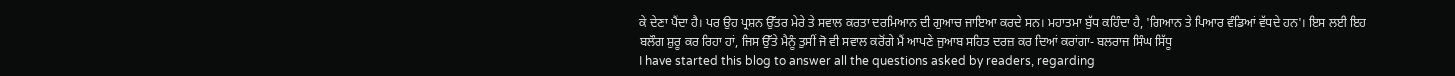ਕੇ ਦੇਣਾ ਪੈਂਦਾ ਹੈ। ਪਰ ਉਹ ਪ੍ਰਸ਼ਨ ਉੱਤਰ ਮੇਰੇ ਤੇ ਸਵਾਲ ਕਰਤਾ ਦਰਮਿਆਨ ਦੀ ਗੁਆਚ ਜਾਇਆ ਕਰਦੇ ਸਨ। ਮਹਾਤਮਾ ਬੁੱਧ ਕਹਿੰਦਾ ਹੈ, 'ਗਿਆਨ ਤੇ ਪਿਆਰ ਵੰਡਿਆਂ ਵੱਧਦੇ ਹਨ'। ਇਸ ਲਈ ਇਹ ਬਲੌਗ ਸ਼ੁਰੂ ਕਰ ਰਿਹਾ ਹਾਂ, ਜਿਸ ਉੱਤੇ ਮੈਨੂੰ ਤੁਸੀਂ ਜੋ ਵੀ ਸਵਾਲ ਕਰੋਂਗੇ ਮੈਂ ਆਪਣੇ ਜੁਆਬ ਸਹਿਤ ਦਰਜ਼ ਕਰ ਦਿਆਂ ਕਰਾਂਗਾ- ਬਲਰਾਜ ਸਿੰਘ ਸਿੱਧੂ
I have started this blog to answer all the questions asked by readers, regarding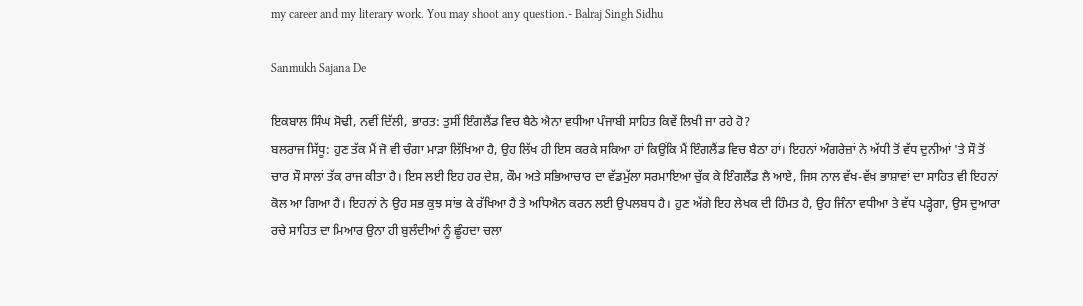my career and my literary work. You may shoot any question.- Balraj Singh Sidhu

Sanmukh Sajana De

ਇਕਬਾਲ ਸਿੰਘ ਸੋਢੀ, ਨਵੀਂ ਦਿੱਲੀ, ਭਾਰਤ: ਤੁਸੀਂ ਇੰਗਲੈਂਡ ਵਿਚ ਬੈਠੇ ਐਨਾ ਵਧੀਆ ਪੰਜਾਬੀ ਸਾਹਿਤ ਕਿਵੇਂ ਲਿਖੀ ਜਾ ਰਹੇ ਹੋ?
ਬਲਰਾਜ ਸਿੱਧੂ: ਹੁਣ ਤੱਕ ਮੈਂ ਜੋ ਵੀ ਚੰਗਾ ਮਾੜਾ ਲਿੱਖਿਆ ਹੈ, ਉਹ ਲਿੱਖ ਹੀ ਇਸ ਕਰਕੇ ਸਕਿਆ ਹਾਂ ਕਿਉਂਕਿ ਮੈਂ ਇੰਗਲੈਂਡ ਵਿਚ ਬੈਠਾ ਹਾਂ। ਇਹਨਾਂ ਅੰਗਰੇਜ਼ਾਂ ਨੇ ਅੱਧੀ ਤੋਂ ਵੱਧ ਦੁਨੀਆਂ 'ਤੇ ਸੌ ਤੋਂ ਚਾਰ ਸੌ ਸਾਲਾਂ ਤੱਕ ਰਾਜ ਕੀਤਾ ਹੈ। ਇਸ ਲਈ ਇਹ ਹਰ ਦੇਸ਼, ਕੌਮ ਅਤੇ ਸਭਿਆਚਾਰ ਦਾ ਵੱਡਮੁੱਲਾ ਸਰਮਾਇਆ ਚੁੱਕ ਕੇ ਇੰਗਲੈਂਡ ਲੈ ਆਏ, ਜਿਸ ਨਾਲ ਵੱਖ-ਵੱਖ ਭਾਸ਼ਾਵਾਂ ਦਾ ਸਾਹਿਤ ਵੀ ਇਹਨਾਂ ਕੋਲ ਆ ਗਿਆ ਹੈ। ਇਹਨਾਂ ਨੇ ਉਹ ਸਭ ਕੁਝ ਸਾਂਭ ਕੇ ਰੱਖਿਆ ਹੈ ਤੇ ਅਧਿਐਨ ਕਰਨ ਲਈ ਉਪਲਬਧ ਹੈ। ਹੁਣ ਅੱਗੇ ਇਹ ਲੇਖਕ ਦੀ ਹਿੰਮਤ ਹੈ, ਉਹ ਜਿੰਨਾ ਵਧੀਆ ਤੇ ਵੱਧ ਪੜ੍ਹੇਗਾ, ਉਸ ਦੁਆਰਾ ਰਚੇ ਸਾਹਿਤ ਦਾ ਮਿਆਰ ਉਨਾ ਹੀ ਬੁਲੰਦੀਆਂ ਨੂੰ ਛੂੰਹਦਾ ਚਲਾ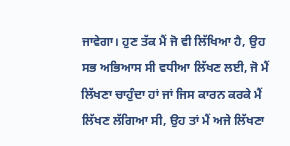ਜਾਵੇਗਾ। ਹੁਣ ਤੱਕ ਮੈਂ ਜੋ ਵੀ ਲਿੱਖਿਆ ਹੈ, ਉਹ ਸਭ ਅਭਿਆਸ ਸੀ ਵਧੀਆ ਲਿੱਖਣ ਲਈ, ਜੋ ਮੈਂ ਲਿੱਖਣਾ ਚਾਹੁੰਦਾ ਹਾਂ ਜਾਂ ਜਿਸ ਕਾਰਨ ਕਰਕੇ ਮੈਂ ਲਿੱਖਣ ਲੱਗਿਆ ਸੀ, ਉਹ ਤਾਂ ਮੈਂ ਅਜੇ ਲਿੱਖਣਾ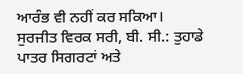ਆਰੰਭ ਵੀ ਨਹੀਂ ਕਰ ਸਕਿਆ।
ਸੁਰਜੀਤ ਵਿਰਕ ਸਰੀ, ਬੀ. ਸੀ.: ਤੁਹਾਡੇ ਪਾਤਰ ਸਿਗਰਟਾਂ ਅਤੇ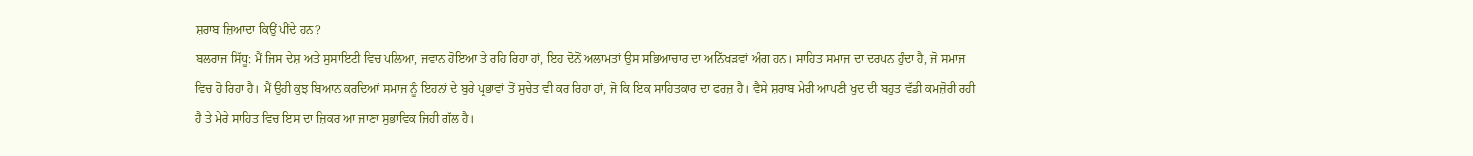ਸ਼ਰਾਬ ਜ਼ਿਆਦਾ ਕਿਉਂ ਪੀਂਦੇ ਹਨ?
ਬਲਰਾਜ ਸਿੱਧੂ: ਮੈਂ ਜਿਸ ਦੇਸ਼ ਅਤੇ ਸੁਸਾਇਟੀ ਵਿਚ ਪਲਿਆ, ਜਵਾਨ ਹੋਇਆ ਤੇ ਰਹਿ ਰਿਹਾ ਹਾਂ, ਇਹ ਦੋਨੋਂ ਅਲਾਮਤਾਂ ਉਸ ਸਭਿਆਚਾਰ ਦਾ ਅਨਿੱਖੜਵਾਂ ਅੰਗ ਹਨ। ਸਾਹਿਤ ਸਮਾਜ ਦਾ ਦਰਪਨ ਹੁੰਦਾ ਹੈ, ਜੋ ਸਮਾਜ ਵਿਚ ਹੋ ਰਿਹਾ ਹੈ। ਮੈਂ ਉਹੀ ਕੁਝ ਬਿਆਨ ਕਰਦਿਆਂ ਸਮਾਜ ਨੂੰ ਇਹਨਾਂ ਦੇ ਬੁਰੇ ਪ੍ਰਭਾਵਾਂ ਤੋਂ ਸੁਚੇਤ ਵੀ ਕਰ ਰਿਹਾ ਹਾਂ, ਜੋ ਕਿ ਇਕ ਸਾਹਿਤਕਾਰ ਦਾ ਫਰਜ਼ ਹੈ। ਵੈਸੇ ਸ਼ਰਾਬ ਮੇਰੀ ਆਪਣੀ ਖੁਦ ਦੀ ਬਹੁਤ ਵੱਡੀ ਕਮਜ਼ੋਰੀ ਰਹੀ ਹੈ ਤੇ ਮੇਰੇ ਸਾਹਿਤ ਵਿਚ ਇਸ ਦਾ ਜ਼ਿਕਰ ਆ ਜਾਣਾ ਸੁਭਾਵਿਕ ਜਿਹੀ ਗੱਲ ਹੈ।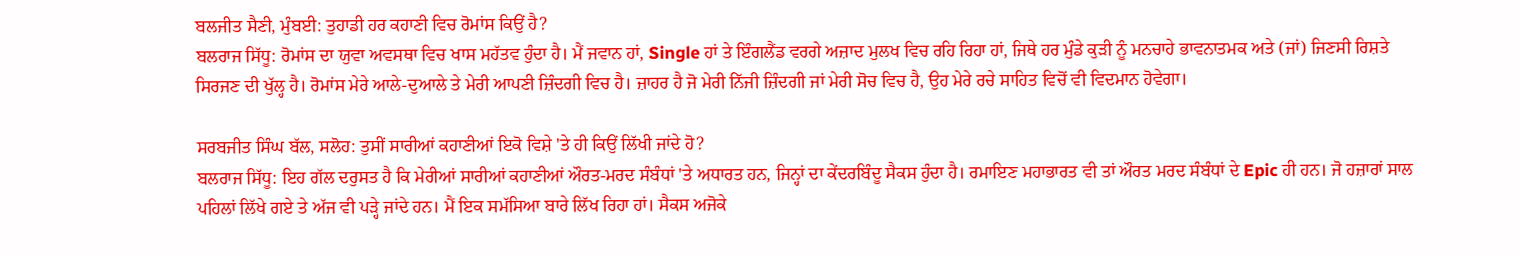ਬਲਜੀਤ ਸੈਣੀ, ਮੁੰਬਈ: ਤੁਹਾਡੀ ਹਰ ਕਹਾਣੀ ਵਿਚ ਰੋਮਾਂਸ ਕਿਉਂ ਹੈ?
ਬਲਰਾਜ ਸਿੱਧੂ: ਰੋਮਾਂਸ ਦਾ ਯੁਵਾ ਅਵਸਥਾ ਵਿਚ ਖਾਸ ਮਹੱਤਵ ਹੁੰਦਾ ਹੈ। ਮੈਂ ਜਵਾਨ ਹਾਂ, Single ਹਾਂ ਤੇ ਇੰਗਲੈਂਡ ਵਰਗੇ ਅਜ਼ਾਦ ਮੁਲਖ ਵਿਚ ਰਹਿ ਰਿਹਾ ਹਾਂ, ਜਿਥੇ ਹਰ ਮੁੰਡੇ ਕੁੜੀ ਨੂੰ ਮਨਚਾਹੇ ਭਾਵਨਾਤਮਕ ਅਤੇ (ਜਾਂ) ਜਿਣਸੀ ਰਿਸ਼ਤੇ ਸਿਰਜਣ ਦੀ ਖੁੱਲ੍ਹ ਹੈ। ਰੋਮਾਂਸ ਮੇਰੇ ਆਲੇ-ਦੁਆਲੇ ਤੇ ਮੇਰੀ ਆਪਣੀ ਜ਼ਿੰਦਗੀ ਵਿਚ ਹੈ। ਜ਼ਾਹਰ ਹੈ ਜੋ ਮੇਰੀ ਨਿੱਜੀ ਜ਼ਿੰਦਗੀ ਜਾਂ ਮੇਰੀ ਸੋਚ ਵਿਚ ਹੈ, ਉਹ ਮੇਰੇ ਰਚੇ ਸਾਹਿਤ ਵਿਚੋਂ ਵੀ ਵਿਦਮਾਨ ਹੋਵੇਗਾ।

ਸਰਬਜੀਤ ਸਿੰਘ ਬੱਲ, ਸਲੋਹ: ਤੁਸੀਂ ਸਾਰੀਆਂ ਕਹਾਣੀਆਂ ਇਕੋ ਵਿਸ਼ੇ 'ਤੇ ਹੀ ਕਿਉਂ ਲਿੱਖੀ ਜਾਂਦੇ ਹੋ?
ਬਲਰਾਜ ਸਿੱਧੂ: ਇਹ ਗੱਲ ਦਰੁਸਤ ਹੈ ਕਿ ਮੇਰੀਆਂ ਸਾਰੀਆਂ ਕਹਾਣੀਆਂ ਔਰਤ-ਮਰਦ ਸੰਬੰਧਾਂ 'ਤੇ ਅਧਾਰਤ ਹਨ, ਜਿਨ੍ਹਾਂ ਦਾ ਕੇਂਦਰਬਿੰਦੂ ਸੈਕਸ ਹੁੰਦਾ ਹੈ। ਰਮਾਇਣ ਮਹਾਭਾਰਤ ਵੀ ਤਾਂ ਔਰਤ ਮਰਦ ਸੰਬੰਧਾਂ ਦੇ Epic ਹੀ ਹਨ। ਜੋ ਹਜ਼ਾਰਾਂ ਸਾਲ ਪਹਿਲਾਂ ਲਿੱਖੇ ਗਏ ਤੇ ਅੱਜ ਵੀ ਪੜ੍ਹੇ ਜਾਂਦੇ ਹਨ। ਮੈਂ ਇਕ ਸਮੱਸਿਆ ਬਾਰੇ ਲਿੱਖ ਰਿਹਾ ਹਾਂ। ਸੈਕਸ ਅਜੋਕੇ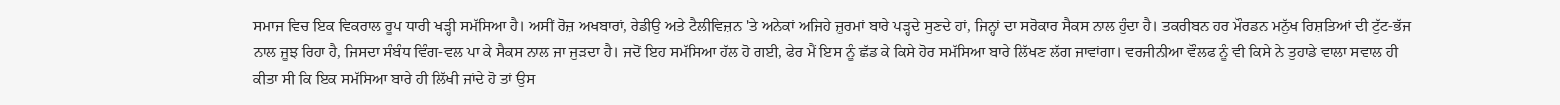ਸਮਾਜ ਵਿਚ ਇਕ ਵਿਕਰਾਲ ਰੂਪ ਧਾਰੀ ਖੜ੍ਹੀ ਸਮੱਸਿਆ ਹੈ। ਅਸੀਂ ਰੋਜ਼ ਅਖਬਾਰਾਂ, ਰੇਡੀਉ ਅਤੇ ਟੈਲੀਵਿਜ਼ਨ 'ਤੇ ਅਨੇਕਾਂ ਅਜਿਹੇ ਜ਼ੁਰਮਾਂ ਬਾਰੇ ਪੜ੍ਹਦੇ ਸੁਣਦੇ ਹਾਂ, ਜਿਨ੍ਹਾਂ ਦਾ ਸਰੋਕਾਰ ਸੈਕਸ ਨਾਲ ਹੁੰਦਾ ਹੈ। ਤਕਰੀਬਨ ਹਰ ਮੌਰਡਨ ਮਨੁੱਖ ਰਿਸ਼ਤਿਆਂ ਦੀ ਟੁੱਟ-ਭੱਜ ਨਾਲ ਜੂਝ ਰਿਹਾ ਹੈ, ਜਿਸਦਾ ਸੰਬੰਧ ਵਿੰਗ-ਵਲ ਪਾ ਕੇ ਸੈਕਸ ਨਾਲ ਜਾ ਜੁੜਦਾ ਹੈ। ਜਦੋਂ ਇਹ ਸਮੱਸਿਆ ਹੱਲ ਹੋ ਗਈ, ਫੇਰ ਮੈਂ ਇਸ ਨੂੰ ਛੱਡ ਕੇ ਕਿਸੇ ਹੋਰ ਸਮੱਸਿਆ ਬਾਰੇ ਲਿੱਖਣ ਲੱਗ ਜਾਵਾਂਗਾ। ਵਰਜੀਨੀਆ ਵੌਲਫ ਨੂੰ ਵੀ ਕਿਸੇ ਨੇ ਤੁਹਾਡੇ ਵਾਲਾ ਸਵਾਲ ਹੀ ਕੀਤਾ ਸੀ ਕਿ ਇਕ ਸਮੱਸਿਆ ਬਾਰੇ ਹੀ ਲਿੱਖੀ ਜਾਂਦੇ ਹੋ ਤਾਂ ਉਸ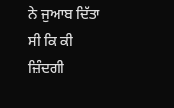ਨੇ ਜੁਆਬ ਦਿੱਤਾ ਸੀ ਕਿ ਕੀ ਜ਼ਿੰਦਗੀ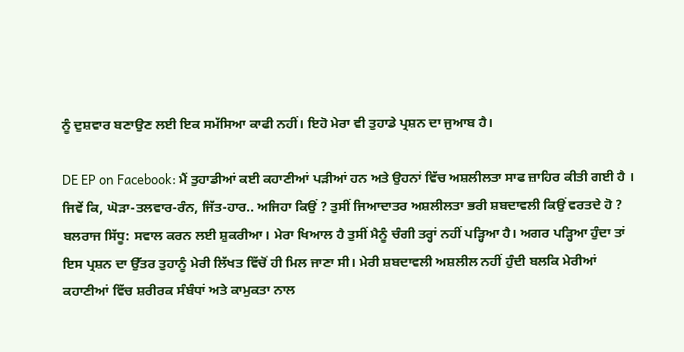ਨੂੰ ਦੁਸ਼ਵਾਰ ਬਣਾਉਣ ਲਈ ਇਕ ਸਮੱਸਿਆ ਕਾਫੀ ਨਹੀਂ। ਇਹੋ ਮੇਰਾ ਵੀ ਤੁਹਾਡੇ ਪ੍ਰਸ਼ਨ ਦਾ ਜੁਆਬ ਹੈ।

DE EP on Facebook: ਮੈਂ ਤੁਹਾਡੀਆਂ ਕਈ ਕਹਾਣੀਆਂ ਪੜੀਆਂ ਹਨ ਅਤੇ ਉਹਨਾਂ ਵਿੱਚ ਅਸ਼ਲੀਲਤਾ ਸਾਫ ਜ਼ਾਹਿਰ ਕੀਤੀ ਗਈ ਹੈ । ਜਿਵੇਂ ਕਿ, ਘੋੜਾ-ਤਲਵਾਰ-ਰੰਨ, ਜਿੱਤ-ਹਾਰ.. ਅਜਿਹਾ ਕਿਉਂ ? ਤੁਸੀਂ ਜਿਆਦਾਤਰ ਅਸ਼ਲੀਲਤਾ ਭਰੀ ਸ਼ਬਦਾਵਲੀ ਕਿਉਂ ਵਰਤਦੇ ਹੋ ?
ਬਲਰਾਜ ਸਿੱਧੂ: ਸਵਾਲ ਕਰਨ ਲਈ ਸ਼ੁਕਰੀਆ। ਮੇਰਾ ਖਿਆਲ ਹੈ ਤੁਸੀਂ ਮੈਨੂੰ ਚੰਗੀ ਤਰ੍ਹਾਂ ਨਹੀਂ ਪੜ੍ਹਿਆ ਹੈ। ਅਗਰ ਪੜ੍ਹਿਆ ਹੁੰਦਾ ਤਾਂ ਇਸ ਪ੍ਰਸ਼ਨ ਦਾ ਉੱਤਰ ਤੁਹਾਨੂੰ ਮੇਰੀ ਲਿੱਖਤ ਵਿੱਚੋਂ ਹੀ ਮਿਲ ਜਾਣਾ ਸੀ। ਮੇਰੀ ਸ਼ਬਦਾਵਲੀ ਅਸ਼ਲੀਲ ਨਹੀਂ ਹੁੰਦੀ ਬਲਕਿ ਮੇਰੀਆਂ ਕਹਾਣੀਆਂ ਵਿੱਚ ਸ਼ਰੀਰਕ ਸੰਬੰਧਾਂ ਅਤੇ ਕਾਮੁਕਤਾ ਨਾਲ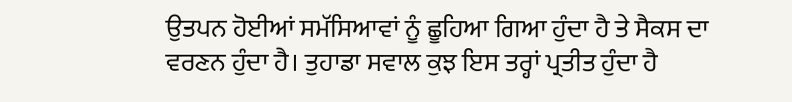ਉਤਪਨ ਹੋਈਆਂ ਸਮੱਸਿਆਵਾਂ ਨੂੰ ਛੂਹਿਆ ਗਿਆ ਹੁੰਦਾ ਹੈ ਤੇ ਸੈਕਸ ਦਾ ਵਰਣਨ ਹੁੰਦਾ ਹੈ। ਤੁਹਾਡਾ ਸਵਾਲ ਕੁਝ ਇਸ ਤਰ੍ਹਾਂ ਪ੍ਰਤੀਤ ਹੁੰਦਾ ਹੈ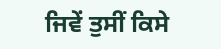ਜਿਵੇਂ ਤੁਸੀਂ ਕਿਸੇ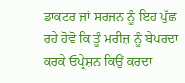ਡਾਕਟਰ ਜਾਂ ਸਰਜਨ ਨੂੰ ਇਹ ਪੁੱਛ ਰਹੇ ਹੋਵੋ ਕਿ ਤੂੰ ਮਰੀਜ਼ ਨੂੰ ਬੇਪਰਦਾ ਕਰਕੇ ਓਪ੍ਰੇਸ਼ਨ ਕਿਉਂ ਕਰਦਾ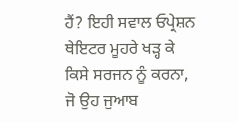ਹੈਂ? ਇਹੀ ਸਵਾਲ ਓਪ੍ਰੇਸ਼ਨ ਥੇਇਟਰ ਮੂਹਰੇ ਖੜ੍ਹ ਕੇ ਕਿਸੇ ਸਰਜਨ ਨੂੰ ਕਰਨਾ, ਜੋ ਉਹ ਜੁਆਬ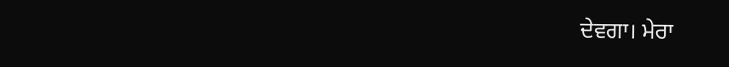ਦੇਵਗਾ। ਮੇਰਾ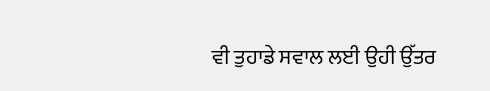ਵੀ ਤੁਹਾਡੇ ਸਵਾਲ ਲਈ ਉਹੀ ਉੱਤਰ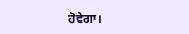ਹੋਵੇਗਾ।